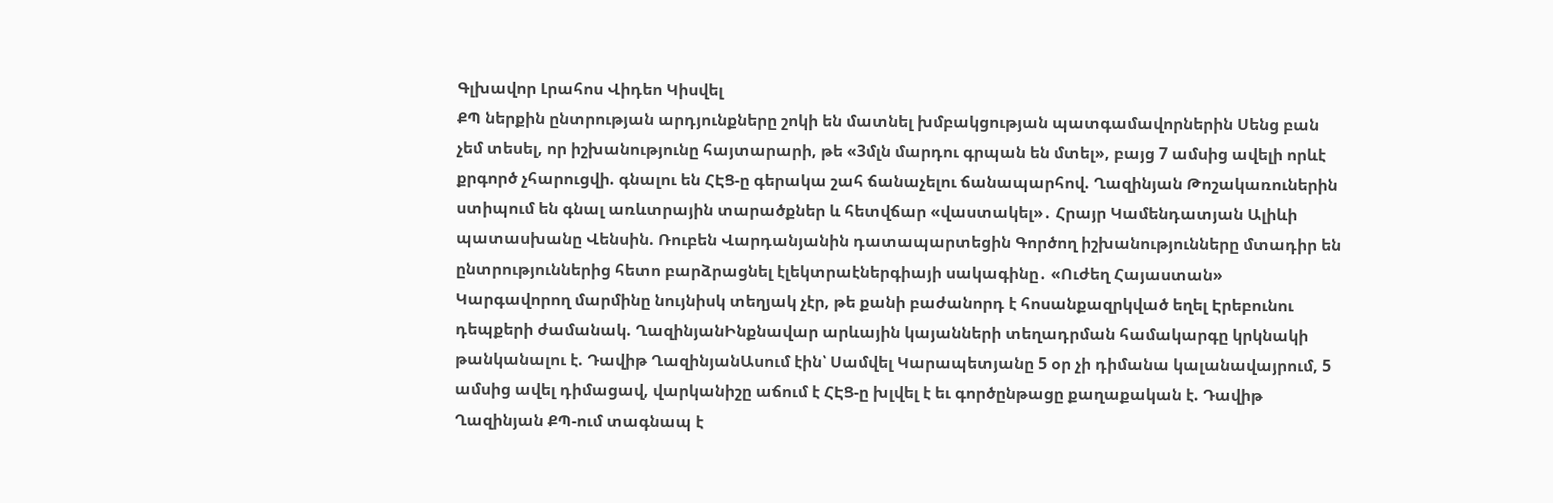Գլխավոր Լրահոս Վիդեո Կիսվել
ՔՊ ներքին ընտրության արդյունքները շոկի են մատնել խմբակցության պատգամավորներին Սենց բան չեմ տեսել, որ իշխանությունը հայտարարի, թե «3մլն մարդու գրպան են մտել», բայց 7 ամսից ավելի որևէ քրգործ չհարուցվի. գնալու են ՀԷՑ-ը գերակա շահ ճանաչելու ճանապարհով. Ղազինյան Թոշակառուներին ստիպում են գնալ առևտրային տարածքներ և հետվճար «վաստակել»․ Հրայր Կամենդատյան Ալիևի պատասխանը Վենսին. Ռուբեն Վարդանյանին դատապարտեցին Գործող իշխանությունները մտադիր են ընտրություններից հետո բարձրացնել էլեկտրաէներգիայի սակագինը․ «Ուժեղ Հայաստան» Կարգավորող մարմինը նույնիսկ տեղյակ չէր, թե քանի բաժանորդ է հոսանքազրկված եղել Էրեբունու դեպքերի ժամանակ. ՂազինյանԻնքնավար արևային կայանների տեղադրման համակարգը կրկնակի թանկանալու է. Դավիթ ՂազինյանԱսում էին՝ Սամվել Կարապետյանը 5 օր չի դիմանա կալանավայրում, 5 ամսից ավել դիմացավ, վարկանիշը աճում է ՀԷՑ-ը խլվել է եւ գործընթացը քաղաքական է. Դավիթ Ղազինյան ՔՊ-ում տագնապ է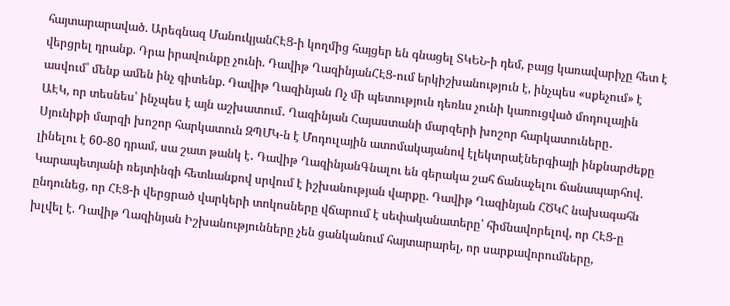հայտարարաված. Արեգնազ ՄանուկյանՀԷՑ-ի կողմից հայցեր են գնացել ՏԿԵՆ-ի դեմ, բայց կառավարիչը հետ է վերցրել դրանք. Դրա իրավունքը չունի. Դավիթ ՂազինյանՀԷՑ-ում երկիշխանություն է, ինչպես «սքեչում» է ասվում՝ մենք ամեն ինչ գիտենք. Դավիթ Ղազինյան Ոչ մի պետություն դեռևս չունի կառուցված մոդուլային ԱԷԿ, որ տեսնես՝ ինչպես է այն աշխատում․ Ղազինյան Հայաստանի մարզերի խոշոր հարկատուները․ Սյունիքի մարզի խոշոր հարկատուն ԶՊՄԿ-ն է Մոդուլային ատոմակայանով էլեկտրաէներգիայի ինքնարժեքը լինելու է 60-80 դրամ, սա շատ թանկ է․ Դավիթ ՂազինյանԳնալու են գերակա շահ ճանաչելու ճանապարհով. Կարապետյանի ռեյտինգի հետևանքով սրվում է իշխանության վարքը. Դավիթ Ղազինյան ՀԾԿՀ նախագահն ընդունեց, որ ՀԷՑ-ի վերցրած վարկերի տոկոսները վճարում է սեփականատերը՝ հիմնավորելով, որ ՀԷՑ-ը խլվել է. Դավիթ Ղազինյան Իշխանությունները չեն ցանկանում հայտարարել, որ սարքավորումները,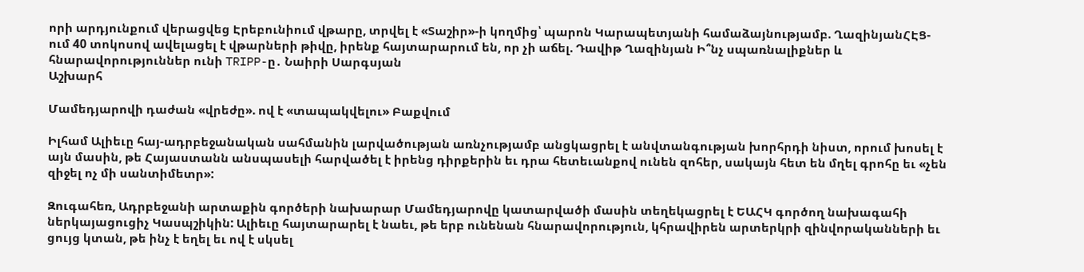որի արդյունքում վերացվեց Էրեբունիում վթարը, տրվել է «Տաշիր»-ի կողմից՝ պարոն Կարապետյանի համաձայնությամբ. ՂազինյանՀԷՑ-ում 40 տոկոսով ավելացել է վթարների թիվը, իրենք հայտարարում են, որ չի աճել. Դավիթ Ղազինյան Ի՞նչ սպառնալիքներ և հնարավորություններ ունի TRIPP-ը․ Նաիրի Սարգսյան
Աշխարհ

Մամեդյարովի դաժան «վրեժը». ով է «տապակվելու» Բաքվում

Իլհամ Ալիեւը հայ-ադրբեջանական սահմանին լարվածության առնչությամբ անցկացրել է անվտանգության խորհրդի նիստ, որում խոսել է այն մասին, թե Հայաստանն անսպասելի հարվածել է իրենց դիրքերին եւ դրա հետեւանքով ունեն զոհեր, սակայն հետ են մղել գրոհը եւ «չեն զիջել ոչ մի սանտիմետր»:

Զուգահեռ, Ադրբեջանի արտաքին գործերի նախարար Մամեդյարովը կատարվածի մասին տեղեկացրել է ԵԱՀԿ գործող նախագահի ներկայացուցիչ Կասպշիկին: Ալիեւը հայտարարել է նաեւ, թե երբ ունենան հնարավորություն, կհրավիրեն արտերկրի զինվորականների եւ ցույց կտան, թե ինչ է եղել եւ ով է սկսել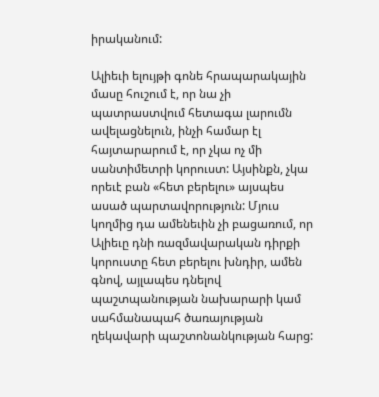իրականում:

Ալիեւի ելույթի գոնե հրապարակային մասը հուշում է, որ նա չի պատրաստվում հետագա լարումն ավելացնելուն, ինչի համար էլ հայտարարում է, որ չկա ոչ մի սանտիմետրի կորուստ: Այսինքն, չկա որեւէ բան «հետ բերելու» այսպես ասած պարտավորություն: Մյուս կողմից դա ամենեւին չի բացառում, որ Ալիեւը դնի ռազմավարական դիրքի կորուստը հետ բերելու խնդիր, ամեն գնով, այլապես դնելով պաշտպանության նախարարի կամ սահմանապահ ծառայության ղեկավարի պաշտոնանկության հարց: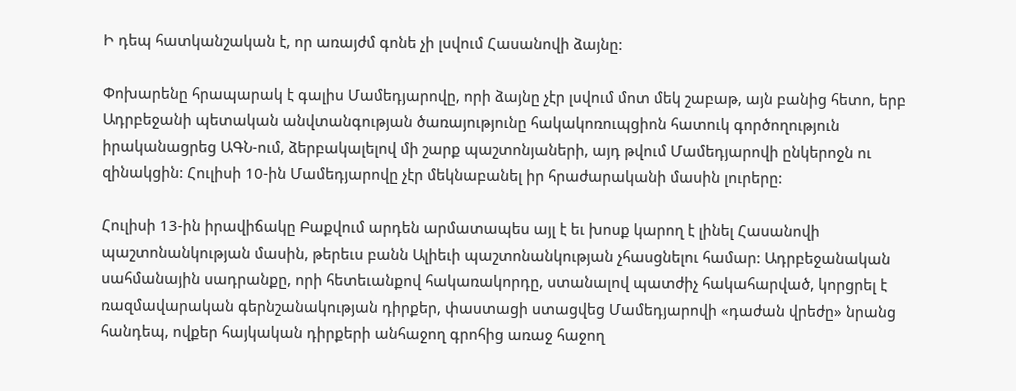Ի դեպ հատկանշական է, որ առայժմ գոնե չի լսվում Հասանովի ձայնը:

Փոխարենը հրապարակ է գալիս Մամեդյարովը, որի ձայնը չէր լսվում մոտ մեկ շաբաթ, այն բանից հետո, երբ Ադրբեջանի պետական անվտանգության ծառայությունը հակակոռուպցիոն հատուկ գործողություն իրականացրեց ԱԳՆ-ում, ձերբակալելով մի շարք պաշտոնյաների, այդ թվում Մամեդյարովի ընկերոջն ու զինակցին: Հուլիսի 10-ին Մամեդյարովը չէր մեկնաբանել իր հրաժարականի մասին լուրերը:

Հուլիսի 13-ին իրավիճակը Բաքվում արդեն արմատապես այլ է եւ խոսք կարող է լինել Հասանովի պաշտոնանկության մասին, թերեւս բանն Ալիեւի պաշտոնանկության չհասցնելու համար: Ադրբեջանական սահմանային սադրանքը, որի հետեւանքով հակառակորդը, ստանալով պատժիչ հակահարված, կորցրել է ռազմավարական գերնշանակության դիրքեր, փաստացի ստացվեց Մամեդյարովի «դաժան վրեժը» նրանց հանդեպ, ովքեր հայկական դիրքերի անհաջող գրոհից առաջ հաջող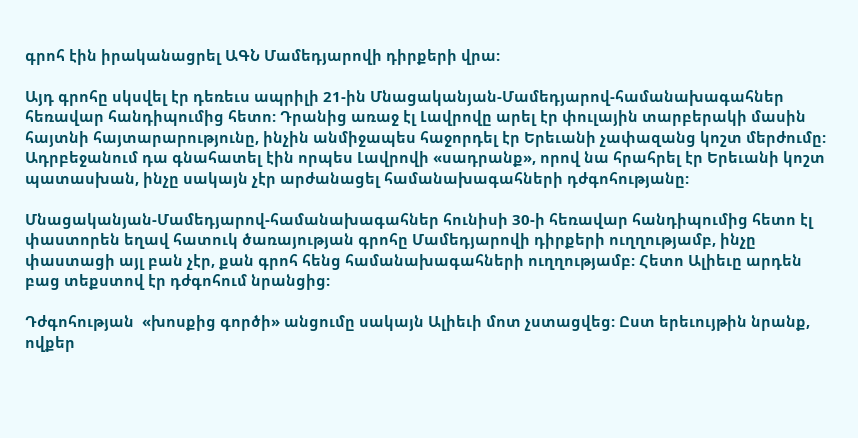գրոհ էին իրականացրել ԱԳՆ Մամեդյարովի դիրքերի վրա:

Այդ գրոհը սկսվել էր դեռեւս ապրիլի 21-ին Մնացականյան-Մամեդյարով-համանախագահներ հեռավար հանդիպումից հետո: Դրանից առաջ էլ Լավրովը արել էր փուլային տարբերակի մասին հայտնի հայտարարությունը, ինչին անմիջապես հաջորդել էր Երեւանի չափազանց կոշտ մերժումը: Ադրբեջանում դա գնահատել էին որպես Լավրովի «սադրանք», որով նա հրահրել էր Երեւանի կոշտ պատասխան, ինչը սակայն չէր արժանացել համանախագահների դժգոհությանը:

Մնացականյան-Մամեդյարով-համանախագահներ հունիսի 30-ի հեռավար հանդիպումից հետո էլ փաստորեն եղավ հատուկ ծառայության գրոհը Մամեդյարովի դիրքերի ուղղությամբ, ինչը փաստացի այլ բան չէր, քան գրոհ հենց համանախագահների ուղղությամբ: Հետո Ալիեւը արդեն բաց տեքստով էր դժգոհում նրանցից:

Դժգոհության  «խոսքից գործի» անցումը սակայն Ալիեւի մոտ չստացվեց: Ըստ երեւույթին նրանք, ովքեր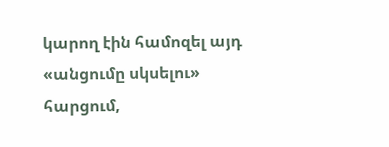կարող էին համոզել այդ «անցումը սկսելու» հարցում,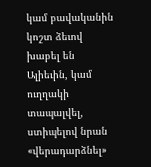կամ բավականին կոշտ ձեւով խաբել են Ալիեւին, կամ ուղղակի տապալվել, ստիպելով նրան «վերադարձնել»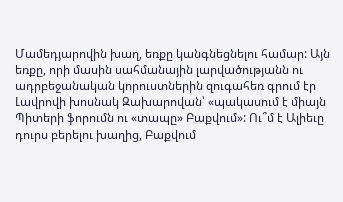Մամեդյարովին խաղ, եռքը կանգնեցնելու համար: Այն եռքը, որի մասին սահմանային լարվածությանն ու ադրբեջանական կորուստներին զուգահեռ գրում էր Լավրովի խոսնակ Զախարովան՝ «պակասում է միայն Պիտերի ֆորումն ու «տապը» Բաքվում»: Ու՞մ է Ալիեւը դուրս բերելու խաղից, Բաքվում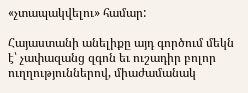«չտապակվելու» համար:

Հայաստանի անելիքը այդ գործում մեկն է՝ չափազանց զգոն եւ ուշադիր բոլոր ուղղություններով, միաժամանակ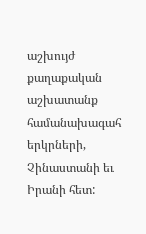աշխույժ քաղաքական աշխատանք համանախագահ երկրների, Չինաստանի եւ Իրանի հետ: